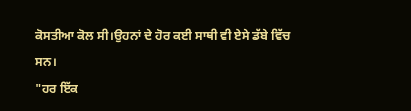ਕੋਸਤੀਆ ਕੋਲ ਸੀ।ਉਹਨਾਂ ਦੇ ਹੋਰ ਕਈ ਸਾਥੀ ਵੀ ਏਸੇ ਡੱਬੇ ਵਿੱਚ ਸਨ।
"ਹਰ ਇੱਕ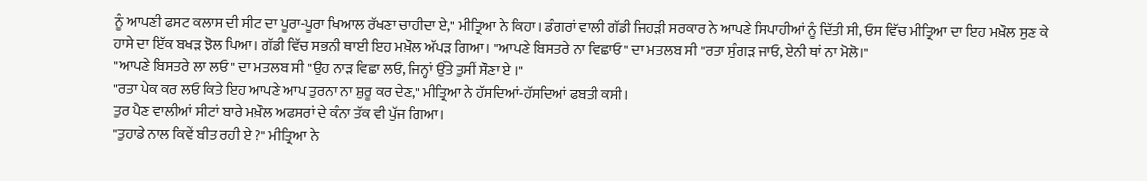ਨੂੰ ਆਪਣੀ ਫਸਟ ਕਲਾਸ ਦੀ ਸੀਟ ਦਾ ਪੂਰਾ-ਪੂਰਾ ਖਿਆਲ ਰੱਖਣਾ ਚਾਹੀਦਾ ਏ," ਮੀਤ੍ਰਿਆ ਨੇ ਕਿਹਾ। ਡੰਗਰਾਂ ਵਾਲੀ ਗੱਡੀ ਜਿਹੜੀ ਸਰਕਾਰ ਨੇ ਆਪਣੇ ਸਿਪਾਹੀਆਂ ਨੂੰ ਦਿੱਤੀ ਸੀ, ਓਸ ਵਿੱਚ ਮੀਤ੍ਰਿਆ ਦਾ ਇਹ ਮਖ਼ੌਲ ਸੁਣ ਕੇ ਹਾਸੇ ਦਾ ਇੱਕ ਬਖੜ ਝੋਲ ਪਿਆ। ਗੱਡੀ ਵਿੱਚ ਸਭਨੀ ਥਾਈ ਇਹ ਮਖ਼ੌਲ ਅੱਪੜ ਗਿਆ। "ਆਪਣੇ ਬਿਸਤਰੇ ਨਾ ਵਿਛਾਓ" ਦਾ ਮਤਲਬ ਸੀ "ਰਤਾ ਸੁੰਗੜ ਜਾਓ, ਏਨੀ ਥਾਂ ਨਾ ਮੋਲੋ।"
"ਆਪਣੇ ਬਿਸਤਰੇ ਲਾ ਲਓ" ਦਾ ਮਤਲਬ ਸੀ "ਉਹ ਨਾੜ ਵਿਛਾ ਲਓ, ਜਿਨ੍ਹਾਂ ਉੱਤੇ ਤੁਸੀਂ ਸੌਣਾ ਏ ।"
"ਰਤਾ ਪੇਕ ਕਰ ਲਓ ਕਿਤੇ ਇਹ ਆਪਣੇ ਆਪ ਤੁਰਨਾ ਨਾ ਸ਼ੁਰੂ ਕਰ ਦੇਣ," ਮੀਤ੍ਰਿਆ ਨੇ ਹੱਸਦਿਆਂ-ਹੱਸਦਿਆਂ ਫਬਤੀ ਕਸੀ।
ਤੁਰ ਪੈਣ ਵਾਲੀਆਂ ਸੀਟਾਂ ਬਾਰੇ ਮਖ਼ੌਲ ਅਫਸਰਾਂ ਦੇ ਕੰਨਾ ਤੱਕ ਵੀ ਪੁੱਜ ਗਿਆ।
"ਤੁਹਾਡੇ ਨਾਲ ਕਿਵੇਂ ਬੀਤ ਰਹੀ ਏ ?" ਮੀਤ੍ਰਿਆ ਨੇ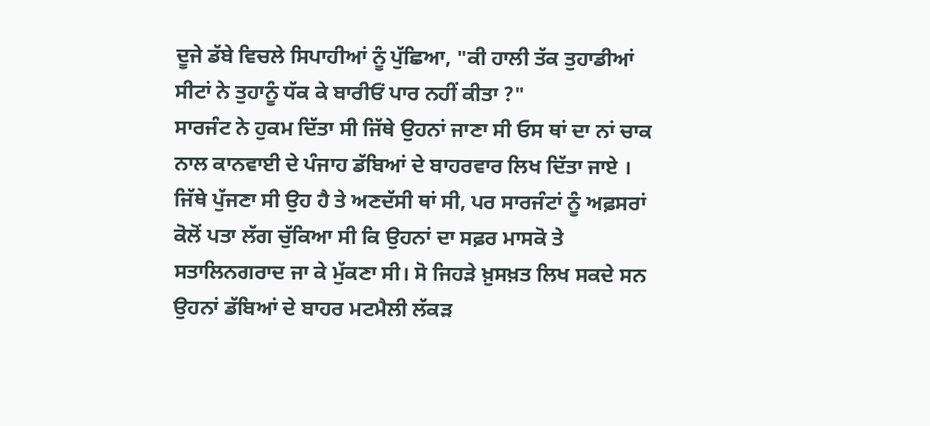ਦੂਜੇ ਡੱਬੇ ਵਿਚਲੇ ਸਿਪਾਹੀਆਂ ਨੂੰ ਪੁੱਛਿਆ, "ਕੀ ਹਾਲੀ ਤੱਕ ਤੁਹਾਡੀਆਂ ਸੀਟਾਂ ਨੇ ਤੁਹਾਨੂੰ ਧੱਕ ਕੇ ਬਾਰੀਓਂ ਪਾਰ ਨਹੀਂ ਕੀਤਾ ?"
ਸਾਰਜੰਟ ਨੇ ਹੁਕਮ ਦਿੱਤਾ ਸੀ ਜਿੱਥੇ ਉਹਨਾਂ ਜਾਣਾ ਸੀ ਓਸ ਥਾਂ ਦਾ ਨਾਂ ਚਾਕ ਨਾਲ ਕਾਨਵਾਈ ਦੇ ਪੰਜਾਹ ਡੱਬਿਆਂ ਦੇ ਬਾਹਰਵਾਰ ਲਿਖ ਦਿੱਤਾ ਜਾਏ । ਜਿੱਥੇ ਪੁੱਜਣਾ ਸੀ ਉਹ ਹੈ ਤੇ ਅਣਦੱਸੀ ਥਾਂ ਸੀ, ਪਰ ਸਾਰਜੰਟਾਂ ਨੂੰ ਅਫ਼ਸਰਾਂ ਕੋਲੋਂ ਪਤਾ ਲੱਗ ਚੁੱਕਿਆ ਸੀ ਕਿ ਉਹਨਾਂ ਦਾ ਸਫ਼ਰ ਮਾਸਕੋ ਤੇ ਸਤਾਲਿਨਗਰਾਦ ਜਾ ਕੇ ਮੁੱਕਣਾ ਸੀ। ਸੋ ਜਿਹੜੇ ਖ਼ੁਸਖ਼ਤ ਲਿਖ ਸਕਦੇ ਸਨ ਉਹਨਾਂ ਡੱਬਿਆਂ ਦੇ ਬਾਹਰ ਮਟਮੈਲੀ ਲੱਕੜ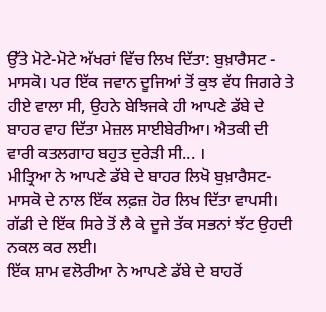ਉੱਤੇ ਮੋਟੇ-ਮੋਟੇ ਅੱਖਰਾਂ ਵਿੱਚ ਲਿਖ ਦਿੱਤਾ: ਬੁਖ਼ਾਰੈਸਟ - ਮਾਸਕੋ। ਪਰ ਇੱਕ ਜਵਾਨ ਦੂਜਿਆਂ ਤੋਂ ਕੁਝ ਵੱਧ ਜਿਗਰੇ ਤੇ ਹੀਏ ਵਾਲਾ ਸੀ, ਉਹਨੇ ਬੇਝਿਜਕੇ ਹੀ ਆਪਣੇ ਡੱਬੇ ਦੇ ਬਾਹਰ ਵਾਹ ਦਿੱਤਾ ਮੇਜ਼ਲ ਸਾਈਬੇਰੀਆ। ਐਤਕੀ ਦੀ ਵਾਰੀ ਕਤਲਗਾਹ ਬਹੁਤ ਦੁਰੇੜੀ ਸੀ... ।
ਮੀਤ੍ਰਿਆ ਨੇ ਆਪਣੇ ਡੱਬੇ ਦੇ ਬਾਹਰ ਲਿਖੋ ਬੁਖ਼ਾਰੈਸਟ-ਮਾਸਕੋ ਦੇ ਨਾਲ ਇੱਕ ਲਫ਼ਜ਼ ਹੋਰ ਲਿਖ ਦਿੱਤਾ ਵਾਪਸੀ। ਗੱਡੀ ਦੇ ਇੱਕ ਸਿਰੇ ਤੋਂ ਲੈ ਕੇ ਦੂਜੇ ਤੱਕ ਸਭਨਾਂ ਝੱਟ ਉਹਦੀ ਨਕਲ ਕਰ ਲਈ।
ਇੱਕ ਸ਼ਾਮ ਵਲੋਰੀਆ ਨੇ ਆਪਣੇ ਡੱਬੇ ਦੇ ਬਾਹਰੋਂ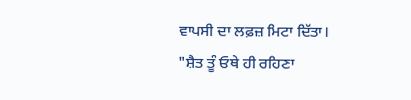ਵਾਪਸੀ ਦਾ ਲਫ਼ਜ਼ ਮਿਟਾ ਦਿੱਤਾ।
"ਸ਼ੈਤ ਤੂੰ ਓਥੇ ਹੀ ਰਹਿਣਾ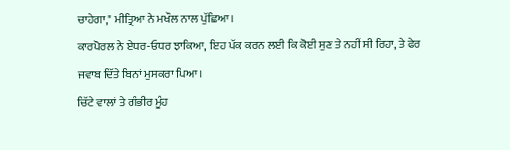ਚਾਹੇਗਾ," ਮੀਤ੍ਰਿਆ ਨੇ ਮਖੌਲ ਨਾਲ ਪੁੱਛਿਆ।
ਕਾਰਪੋਰਲ ਨੇ ਏਧਰ-ਓਧਰ ਝਾਕਿਆ, ਇਹ ਪੱਕ ਕਰਨ ਲਈ ਕਿ ਕੋਈ ਸੁਣ ਤੇ ਨਹੀਂ ਸੀ ਰਿਹਾ, ਤੇ ਫੇਰ ਜਵਾਬ ਦਿੱਤੇ ਬਿਨਾਂ ਮੁਸਕਰਾ ਪਿਆ।
ਚਿੱਟੇ ਵਾਲਾਂ ਤੇ ਗੰਭੀਰ ਮੂੰਹ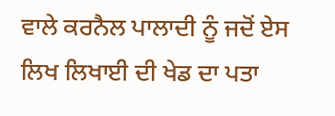ਵਾਲੇ ਕਰਨੈਲ ਪਾਲਾਦੀ ਨੂੰ ਜਦੋਂ ਏਸ ਲਿਖ ਲਿਖਾਈ ਦੀ ਖੇਡ ਦਾ ਪਤਾ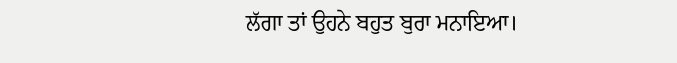ਲੱਗਾ ਤਾਂ ਉਹਨੇ ਬਹੁਤ ਬੁਰਾ ਮਨਾਇਆ।